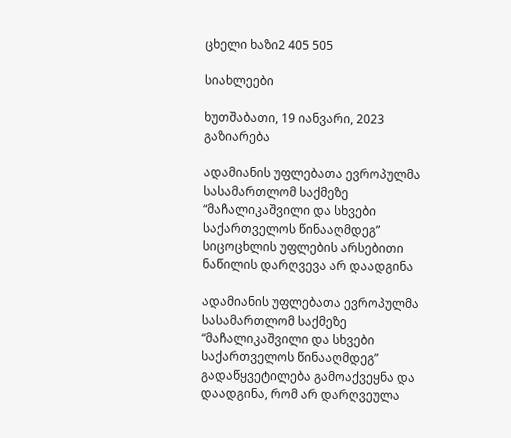ცხელი ხაზი2 405 505

სიახლეები

ხუთშაბათი, 19 იანვარი, 2023
გაზიარება

ადამიანის უფლებათა ევროპულმა სასამართლომ საქმეზე “მაჩალიკაშვილი და სხვები საქართველოს წინააღმდეგ” სიცოცხლის უფლების არსებითი ნაწილის დარღვევა არ დაადგინა

ადამიანის უფლებათა ევროპულმა სასამართლომ საქმეზე “მაჩალიკაშვილი და სხვები საქართველოს წინააღმდეგ” გადაწყვეტილება გამოაქვეყნა და დაადგინა, რომ არ დარღვეულა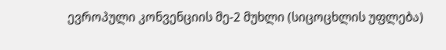ევროპული კონვენციის მე-2 მუხლი (სიცოცხლის უფლება)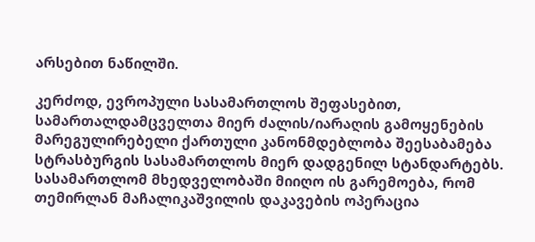არსებით ნაწილში.

კერძოდ, ევროპული სასამართლოს შეფასებით, სამართალდამცველთა მიერ ძალის/იარაღის გამოყენების მარეგულირებელი ქართული კანონმდებლობა შეესაბამება სტრასბურგის სასამართლოს მიერ დადგენილ სტანდარტებს. სასამართლომ მხედველობაში მიიღო ის გარემოება, რომ თემირლან მაჩალიკაშვილის დაკავების ოპერაცია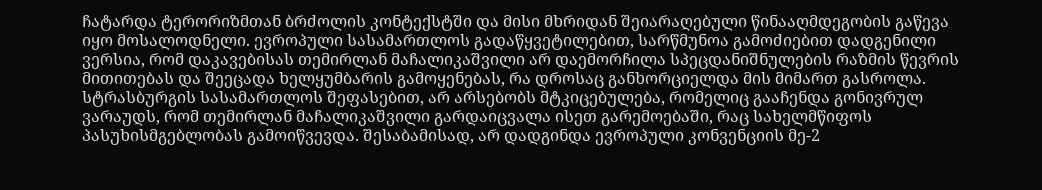ჩატარდა ტერორიზმთან ბრძოლის კონტექსტში და მისი მხრიდან შეიარაღებული წინააღმდეგობის გაწევა იყო მოსალოდნელი. ევროპული სასამართლოს გადაწყვეტილებით, სარწმუნოა გამოძიებით დადგენილი ვერსია, რომ დაკავებისას თემირლან მაჩალიკაშვილი არ დაემორჩილა სპეცდანიშნულების რაზმის წევრის მითითებას და შეეცადა ხელყუმბარის გამოყენებას, რა დროსაც განხორციელდა მის მიმართ გასროლა. სტრასბურგის სასამართლოს შეფასებით, არ არსებობს მტკიცებულება, რომელიც გააჩენდა გონივრულ ვარაუდს, რომ თემირლან მაჩალიკაშვილი გარდაიცვალა ისეთ გარემოებაში, რაც სახელმწიფოს პასუხისმგებლობას გამოიწვევდა. შესაბამისად, არ დადგინდა ევროპული კონვენციის მე-2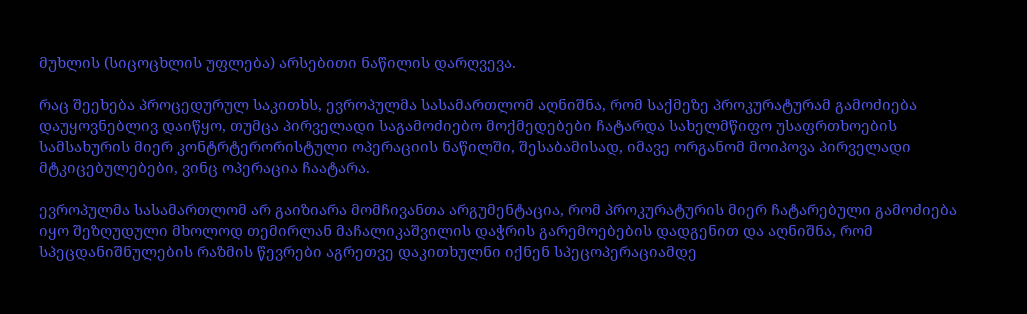მუხლის (სიცოცხლის უფლება) არსებითი ნაწილის დარღვევა.

რაც შეეხება პროცედურულ საკითხს, ევროპულმა სასამართლომ აღნიშნა, რომ საქმეზე პროკურატურამ გამოძიება დაუყოვნებლივ დაიწყო, თუმცა პირველადი საგამოძიებო მოქმედებები ჩატარდა სახელმწიფო უსაფრთხოების სამსახურის მიერ კონტრტერორისტული ოპერაციის ნაწილში, შესაბამისად, იმავე ორგანომ მოიპოვა პირველადი მტკიცებულებები, ვინც ოპერაცია ჩაატარა.

ევროპულმა სასამართლომ არ გაიზიარა მომჩივანთა არგუმენტაცია, რომ პროკურატურის მიერ ჩატარებული გამოძიება იყო შეზღუდული მხოლოდ თემირლან მაჩალიკაშვილის დაჭრის გარემოებების დადგენით და აღნიშნა, რომ სპეცდანიშნულების რაზმის წევრები აგრეთვე დაკითხულნი იქნენ სპეცოპერაციამდე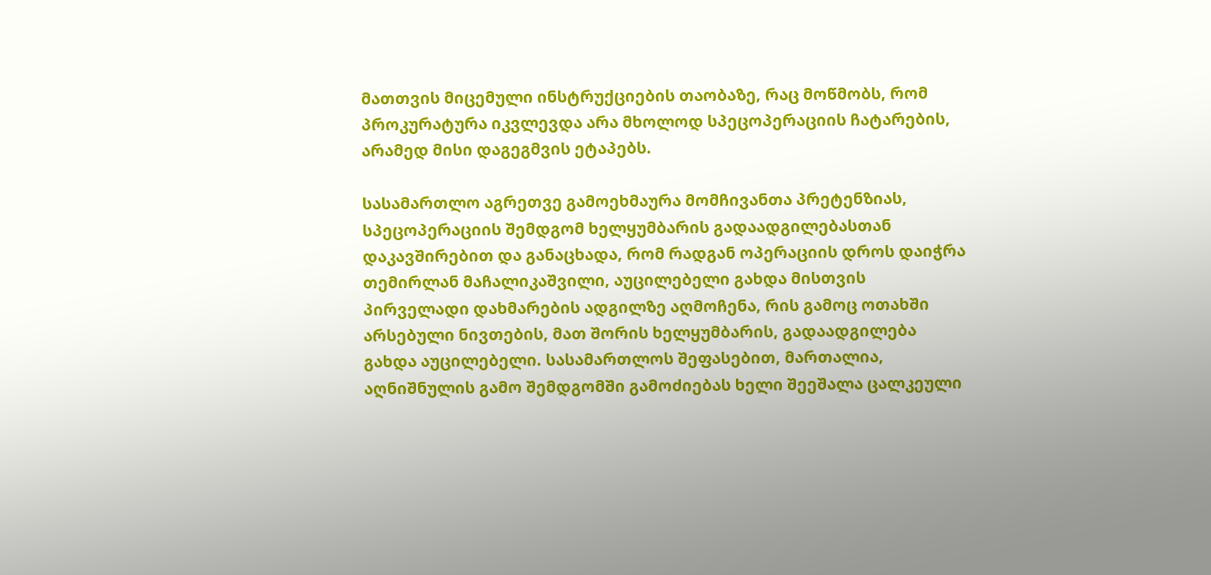მათთვის მიცემული ინსტრუქციების თაობაზე, რაც მოწმობს, რომ პროკურატურა იკვლევდა არა მხოლოდ სპეცოპერაციის ჩატარების, არამედ მისი დაგეგმვის ეტაპებს.

სასამართლო აგრეთვე გამოეხმაურა მომჩივანთა პრეტენზიას, სპეცოპერაციის შემდგომ ხელყუმბარის გადაადგილებასთან დაკავშირებით და განაცხადა, რომ რადგან ოპერაციის დროს დაიჭრა თემირლან მაჩალიკაშვილი, აუცილებელი გახდა მისთვის პირველადი დახმარების ადგილზე აღმოჩენა, რის გამოც ოთახში არსებული ნივთების, მათ შორის ხელყუმბარის, გადაადგილება გახდა აუცილებელი. სასამართლოს შეფასებით, მართალია, აღნიშნულის გამო შემდგომში გამოძიებას ხელი შეეშალა ცალკეული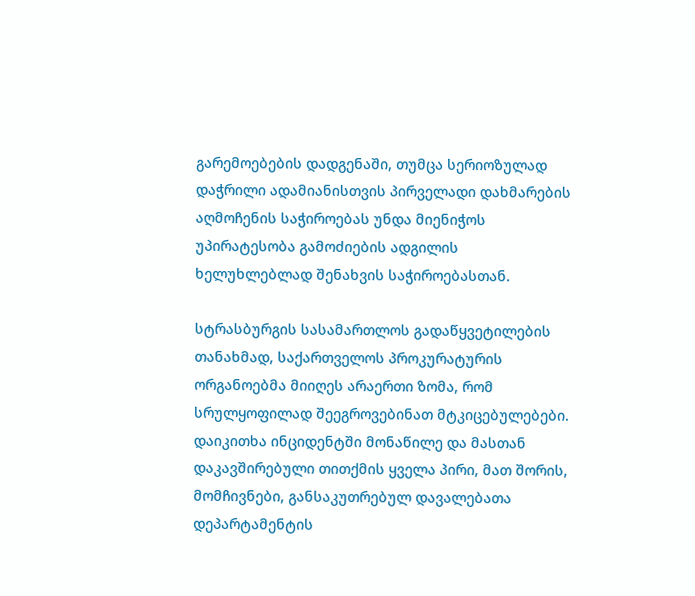გარემოებების დადგენაში, თუმცა სერიოზულად დაჭრილი ადამიანისთვის პირველადი დახმარების აღმოჩენის საჭიროებას უნდა მიენიჭოს უპირატესობა გამოძიების ადგილის ხელუხლებლად შენახვის საჭიროებასთან.

სტრასბურგის სასამართლოს გადაწყვეტილების თანახმად, საქართველოს პროკურატურის ორგანოებმა მიიღეს არაერთი ზომა, რომ სრულყოფილად შეეგროვებინათ მტკიცებულებები. დაიკითხა ინციდენტში მონაწილე და მასთან დაკავშირებული თითქმის ყველა პირი, მათ შორის, მომჩივნები, განსაკუთრებულ დავალებათა დეპარტამენტის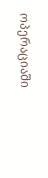ოპერაციაში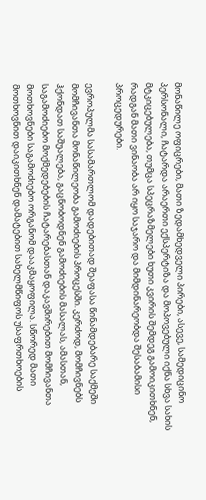მონაწილე ოფიცრები, მათი ზედამხედველი პირები, ასევე, სამედიცინო პერსონალი, ჩატარდა არაერთი ექსპერტიზა და მოპოვებული იქნა სხვა სახის მტკიცებულება, თუმცა სპეცრაზმელები ხუთი კვირის შემდეგ გამოიკითხნენ, რადგან მათი ვინაობა არ იყო საჯარო და მიმდინარეობდა შესაბამისი პროცედურები.

ევროპულმა სასამართლომ დადებითად შეაფასა წინამდებარე საქმეში მომჩივანთა მონაწილეობა გამოძიების პროცესში. კერძოდ, მომჩივნებს ჰქონდათ საშუალება, გაცნობოდნენ გამოძიების მასალას, ამასთან, საგამოძიებო მოქმედებების ჩატარებასთან დაკავშირებით მომჩივანთა მოთხოვნები საგამოძიებო ორგანომ დააკმაყოფილა. სწორედ მათი მოთხოვნით დაიკითხნენ დამატებით სახელმწიფოს უსაფრთხოების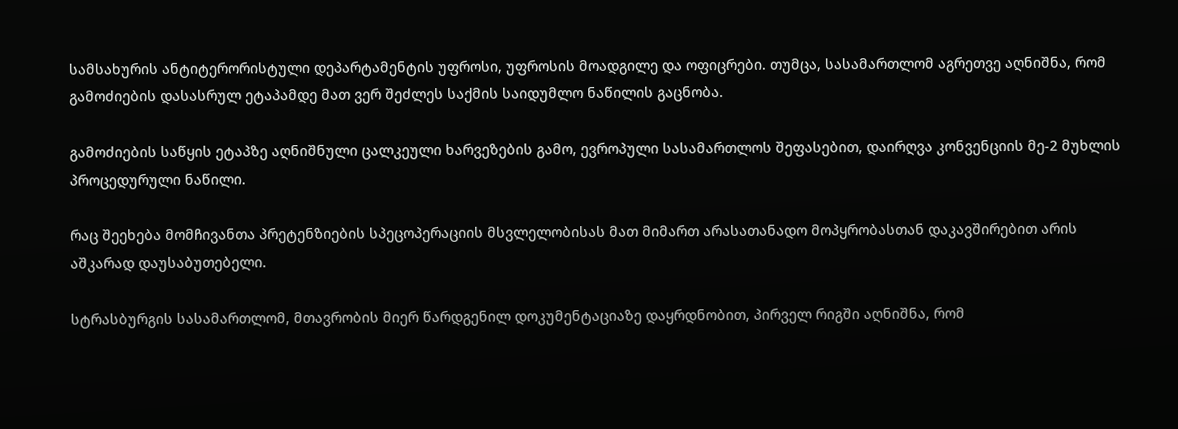სამსახურის ანტიტერორისტული დეპარტამენტის უფროსი, უფროსის მოადგილე და ოფიცრები. თუმცა, სასამართლომ აგრეთვე აღნიშნა, რომ გამოძიების დასასრულ ეტაპამდე მათ ვერ შეძლეს საქმის საიდუმლო ნაწილის გაცნობა.

გამოძიების საწყის ეტაპზე აღნიშნული ცალკეული ხარვეზების გამო, ევროპული სასამართლოს შეფასებით, დაირღვა კონვენციის მე-2 მუხლის პროცედურული ნაწილი.

რაც შეეხება მომჩივანთა პრეტენზიების სპეცოპერაციის მსვლელობისას მათ მიმართ არასათანადო მოპყრობასთან დაკავშირებით არის აშკარად დაუსაბუთებელი.

სტრასბურგის სასამართლომ, მთავრობის მიერ წარდგენილ დოკუმენტაციაზე დაყრდნობით, პირველ რიგში აღნიშნა, რომ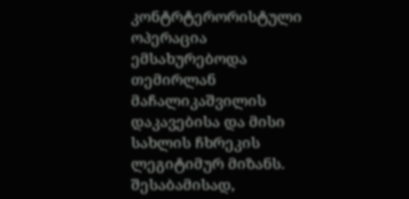კონტრტერორისტული ოპერაცია ემსახურებოდა თემირლან მაჩალიკაშვილის დაკავებისა და მისი სახლის ჩხრეკის ლეგიტიმურ მიზანს. შესაბამისად,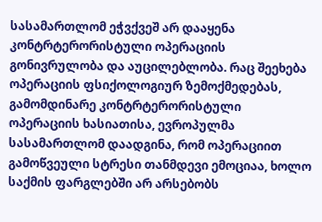სასამართლომ ეჭვქვეშ არ დააყენა კონტრტერორისტული ოპერაციის გონივრულობა და აუცილებლობა. რაც შეეხება ოპერაციის ფსიქოლოგიურ ზემოქმედებას, გამომდინარე კონტრტერორისტული ოპერაციის ხასიათისა, ევროპულმა სასამართლომ დაადგინა, რომ ოპერაციით გამოწვეული სტრესი თანმდევი ემოციაა, ხოლო საქმის ფარგლებში არ არსებობს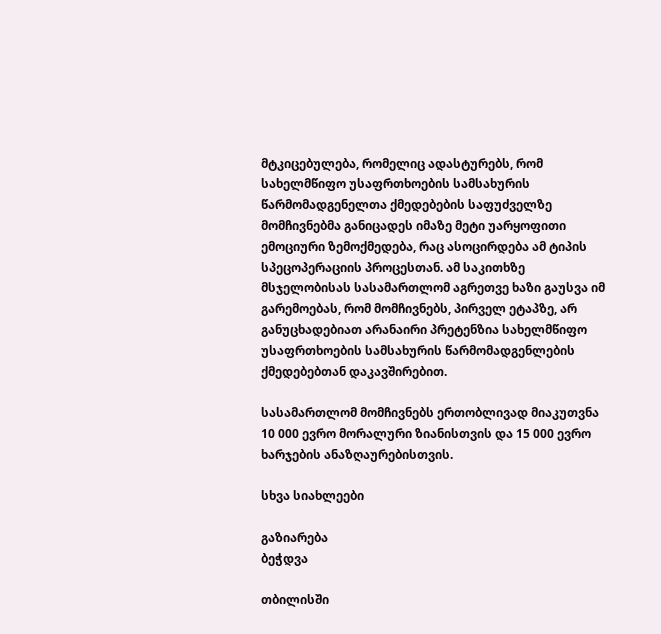მტკიცებულება, რომელიც ადასტურებს, რომ სახელმწიფო უსაფრთხოების სამსახურის წარმომადგენელთა ქმედებების საფუძველზე მომჩივნებმა განიცადეს იმაზე მეტი უარყოფითი ემოციური ზემოქმედება, რაც ასოცირდება ამ ტიპის სპეცოპერაციის პროცესთან. ამ საკითხზე მსჯელობისას სასამართლომ აგრეთვე ხაზი გაუსვა იმ გარემოებას, რომ მომჩივნებს, პირველ ეტაპზე, არ განუცხადებიათ არანაირი პრეტენზია სახელმწიფო უსაფრთხოების სამსახურის წარმომადგენლების ქმედებებთან დაკავშირებით.

სასამართლომ მომჩივნებს ერთობლივად მიაკუთვნა 10 000 ევრო მორალური ზიანისთვის და 15 000 ევრო ხარჯების ანაზღაურებისთვის.

სხვა სიახლეები

გაზიარება
ბეჭდვა

თბილისში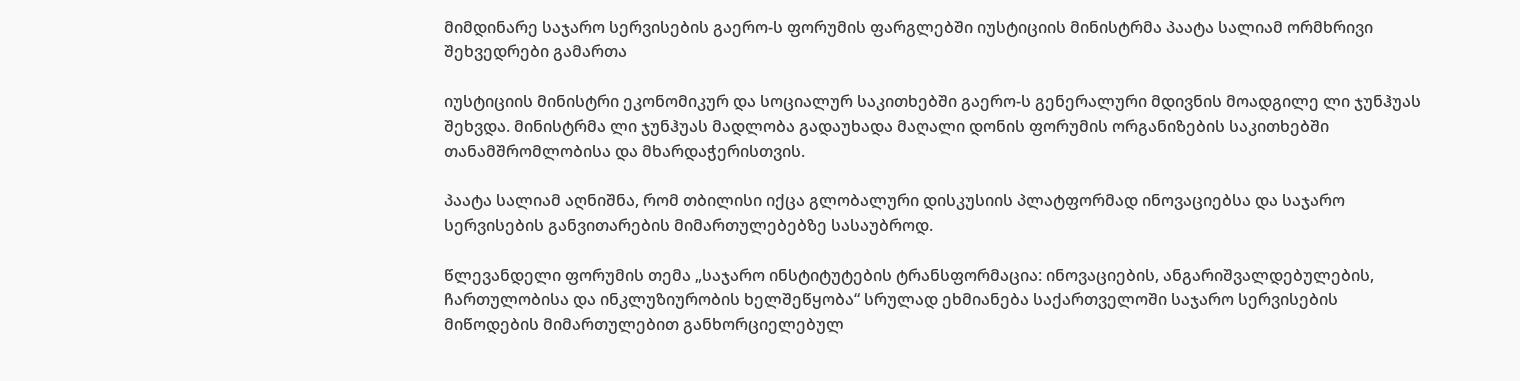მიმდინარე საჯარო სერვისების გაერო-ს ფორუმის ფარგლებში იუსტიციის მინისტრმა პაატა სალიამ ორმხრივი შეხვედრები გამართა

იუსტიციის მინისტრი ეკონომიკურ და სოციალურ საკითხებში გაერო-ს გენერალური მდივნის მოადგილე ლი ჯუნჰუას შეხვდა. მინისტრმა ლი ჯუნჰუას მადლობა გადაუხადა მაღალი დონის ფორუმის ორგანიზების საკითხებში თანამშრომლობისა და მხარდაჭერისთვის.

პაატა სალიამ აღნიშნა, რომ თბილისი იქცა გლობალური დისკუსიის პლატფორმად ინოვაციებსა და საჯარო სერვისების განვითარების მიმართულებებზე სასაუბროდ.

წლევანდელი ფორუმის თემა „საჯარო ინსტიტუტების ტრანსფორმაცია: ინოვაციების, ანგარიშვალდებულების, ჩართულობისა და ინკლუზიურობის ხელშეწყობა“ სრულად ეხმიანება საქართველოში საჯარო სერვისების მიწოდების მიმართულებით განხორციელებულ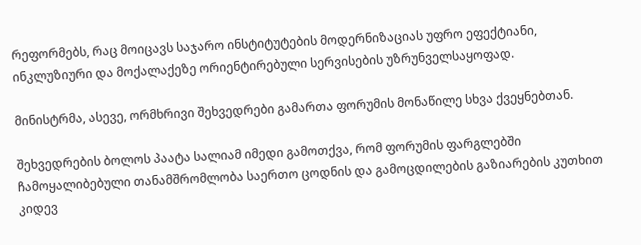რეფორმებს, რაც მოიცავს საჯარო ინსტიტუტების მოდერნიზაციას უფრო ეფექტიანი, ინკლუზიური და მოქალაქეზე ორიენტირებული სერვისების უზრუნველსაყოფად.

მინისტრმა, ასევე, ორმხრივი შეხვედრები გამართა ფორუმის მონაწილე სხვა ქვეყნებთან.

შეხვედრების ბოლოს პაატა სალიამ იმედი გამოთქვა, რომ ფორუმის ფარგლებში ჩამოყალიბებული თანამშრომლობა საერთო ცოდნის და გამოცდილების გაზიარების კუთხით კიდევ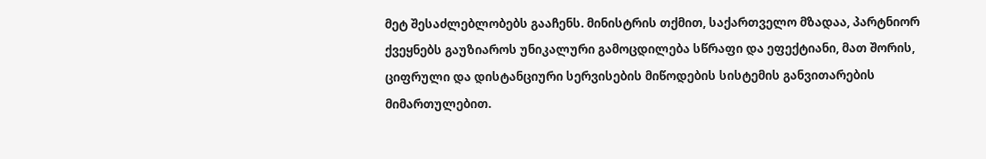მეტ შესაძლებლობებს გააჩენს. მინისტრის თქმით, საქართველო მზადაა, პარტნიორ ქვეყნებს გაუზიაროს უნიკალური გამოცდილება სწრაფი და ეფექტიანი, მათ შორის, ციფრული და დისტანციური სერვისების მიწოდების სისტემის განვითარების მიმართულებით.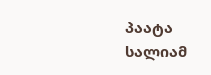პაატა სალიამ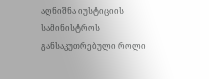აღნიშნა იუსტიციის სამინისტროს განსაკუთრებული როლი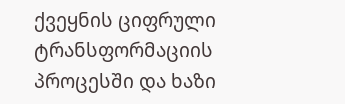ქვეყნის ციფრული ტრანსფორმაციის პროცესში და ხაზი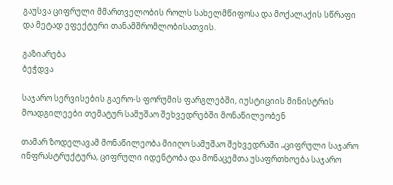გაუსვა ციფრული მმართველობის როლს სახელმწიფოსა და მოქალაქის სწრაფი და მეტად ეფექტური თანამშრომლობისათვის.

გაზიარება
ბეჭდვა

საჯარო სერვისების გაერო-ს ფორუმის ფარგლებში, იუსტიციის მინისტრის მოადგილეები თემატურ სამუშაო შეხვედრებში მონაწილეობენ

თამარ ზოდელავამ მონაწილეობა მიიღო სამუშაო შეხვედრაში „ციფრული საჯარო ინფრასტრუქტურა, ციფრული იდენტობა და მონაცემთა უსაფრთხოება საჯარო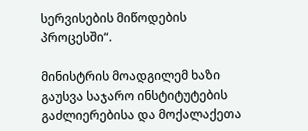სერვისების მიწოდების პროცესში“.

მინისტრის მოადგილემ ხაზი გაუსვა საჯარო ინსტიტუტების გაძლიერებისა და მოქალაქეთა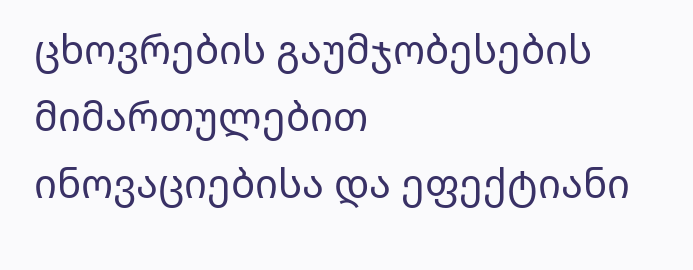ცხოვრების გაუმჯობესების მიმართულებით ინოვაციებისა და ეფექტიანი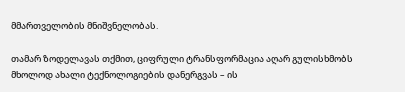მმართველობის მნიშვნელობას.

თამარ ზოდელავას თქმით, ციფრული ტრანსფორმაცია აღარ გულისხმობს მხოლოდ ახალი ტექნოლოგიების დანერგვას – ის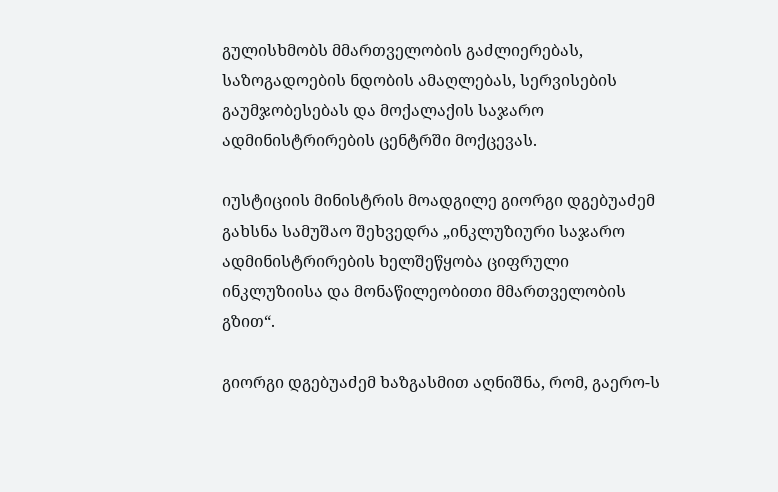გულისხმობს მმართველობის გაძლიერებას, საზოგადოების ნდობის ამაღლებას, სერვისების გაუმჯობესებას და მოქალაქის საჯარო ადმინისტრირების ცენტრში მოქცევას.

იუსტიციის მინისტრის მოადგილე გიორგი დგებუაძემ გახსნა სამუშაო შეხვედრა „ინკლუზიური საჯარო ადმინისტრირების ხელშეწყობა ციფრული ინკლუზიისა და მონაწილეობითი მმართველობის გზით“.

გიორგი დგებუაძემ ხაზგასმით აღნიშნა, რომ, გაერო-ს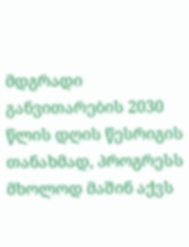მდგრადი განვითარების 2030 წლის დღის წესრიგის თანახმად, პროგრესს მხოლოდ მაშინ აქვს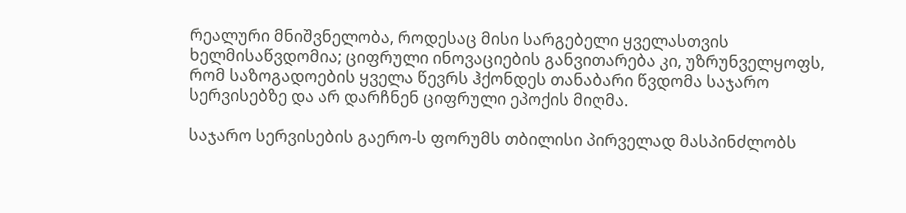რეალური მნიშვნელობა, როდესაც მისი სარგებელი ყველასთვის ხელმისაწვდომია; ციფრული ინოვაციების განვითარება კი, უზრუნველყოფს, რომ საზოგადოების ყველა წევრს ჰქონდეს თანაბარი წვდომა საჯარო სერვისებზე და არ დარჩნენ ციფრული ეპოქის მიღმა.

საჯარო სერვისების გაერო-ს ფორუმს თბილისი პირველად მასპინძლობს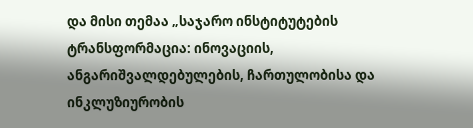და მისი თემაა „საჯარო ინსტიტუტების ტრანსფორმაცია: ინოვაციის, ანგარიშვალდებულების, ჩართულობისა და ინკლუზიურობის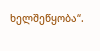ხელშეწყობა“.